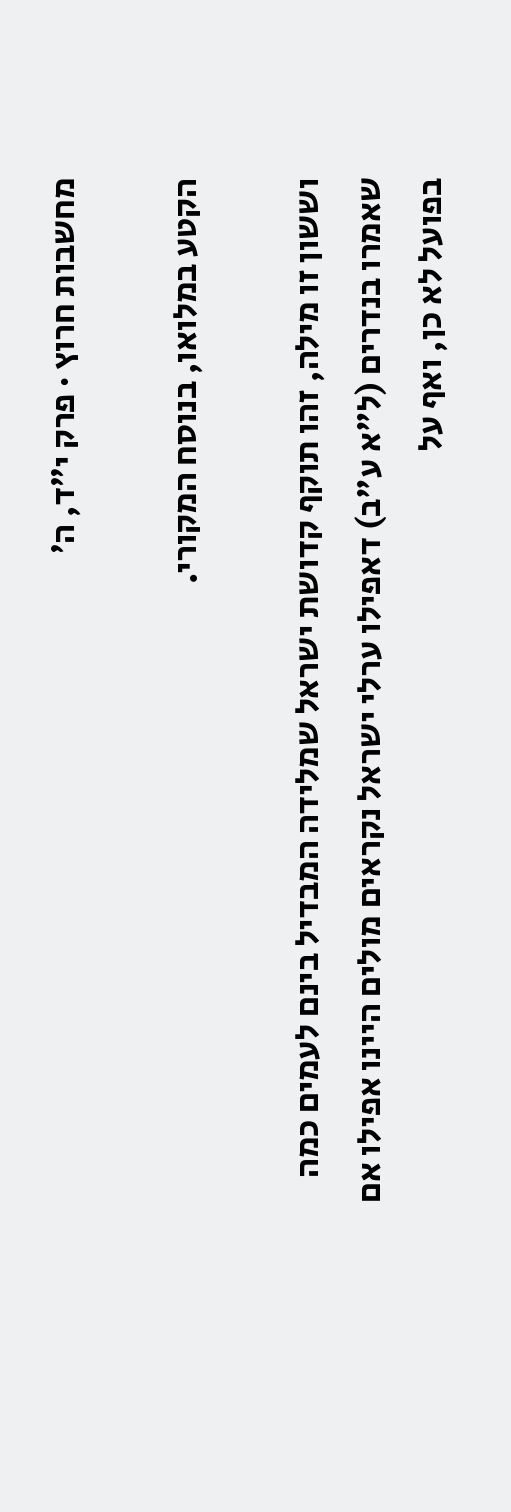מחשבות חרוץ · פרק י״ד, ה׳

הקטע במלואו, בנוסח המקורי.

וששון זו מילה, זהו תוקף קדושת ישראל שמלידה המבדיל בינם לעמים כמה שאמרו בנדרים (ל"א ע"ב) דאפילו ערלי ישראל נקראים מולים היינו אפילו אם בפועל לא כן, ואף על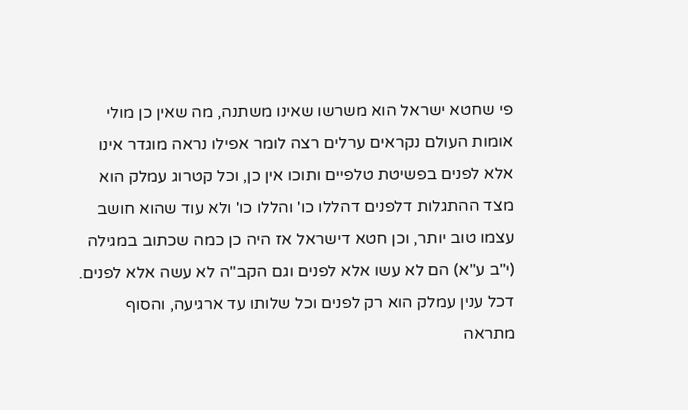פי שחטא ישראל הוא משרשו שאינו משתנה, מה שאין כן מולי אומות העולם נקראים ערלים רצה לומר אפילו נראה מוגדר אינו אלא לפנים בפשיטת טלפיים ותוכו אין כן, וכל קטרוג עמלק הוא מצד ההתגלות דלפנים דהללו כו' והללו כו' ולא עוד שהוא חושב עצמו טוב יותר, וכן חטא דישראל אז היה כן כמה שכתוב במגילה (י"ב ע"א) הם לא עשו אלא לפנים וגם הקב"ה לא עשה אלא לפנים. דכל ענין עמלק הוא רק לפנים וכל שלותו עד ארגיעה, והסוף מתראה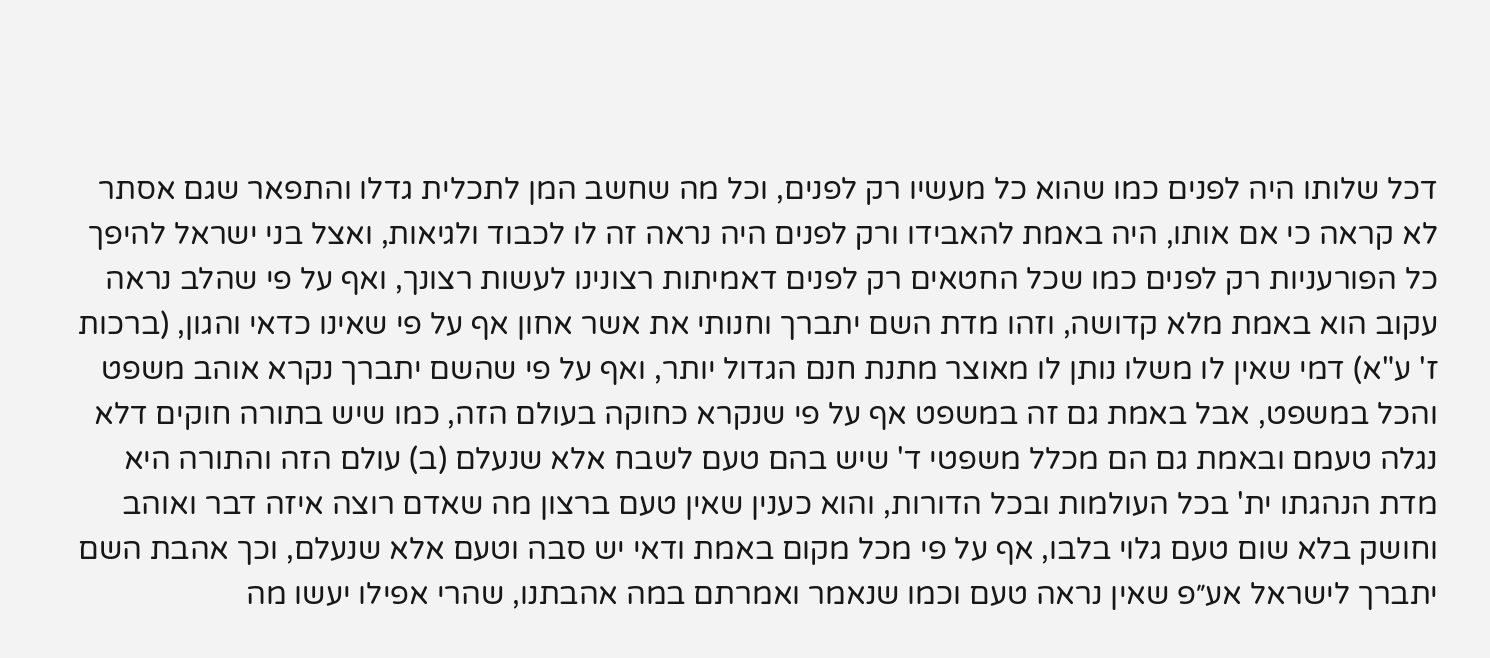דכל שלותו היה לפנים כמו שהוא כל מעשיו רק לפנים, וכל מה שחשב המן לתכלית גדלו והתפאר שגם אסתר לא קראה כי אם אותו, היה באמת להאבידו ורק לפנים היה נראה זה לו לכבוד ולגיאות, ואצל בני ישראל להיפך כל הפורעניות רק לפנים כמו שכל החטאים רק לפנים דאמיתות רצונינו לעשות רצונך, ואף על פי שהלב נראה עקוב הוא באמת מלא קדושה, וזהו מדת השם יתברך וחנותי את אשר אחון אף על פי שאינו כדאי והגון, (ברכות ז' ע"א) דמי שאין לו משלו נותן לו מאוצר מתנת חנם הגדול יותר, ואף על פי שהשם יתברך נקרא אוהב משפט והכל במשפט, אבל באמת גם זה במשפט אף על פי שנקרא כחוקה בעולם הזה, כמו שיש בתורה חוקים דלא נגלה טעמם ובאמת גם הם מכלל משפטי ד' שיש בהם טעם לשבח אלא שנעלם (ב) עולם הזה והתורה היא מדת הנהגתו ית' בכל העולמות ובכל הדורות, והוא כענין שאין טעם ברצון מה שאדם רוצה איזה דבר ואוהב וחושק בלא שום טעם גלוי בלבו, אף על פי מכל מקום באמת ודאי יש סבה וטעם אלא שנעלם, וכך אהבת השם יתברך לישראל אע״פ שאין נראה טעם וכמו שנאמר ואמרתם במה אהבתנו, שהרי אפילו יעשו מה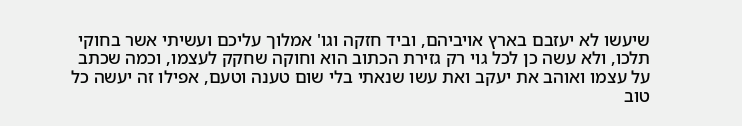שיעשו לא יעזבם בארץ אויביהם, וביד חזקה וגו' אמלוך עליכם ועשיתי אשר בחוקי תלכו, ולא עשה כן לכל גוי רק גזירת הכתוב הוא וחוקה שחקק לעצמו, וכמה שכתב על עצמו ואוהב את יעקב ואת עשו שנאתי בלי שום טענה וטעם, אפילו זה יעשה כל טוב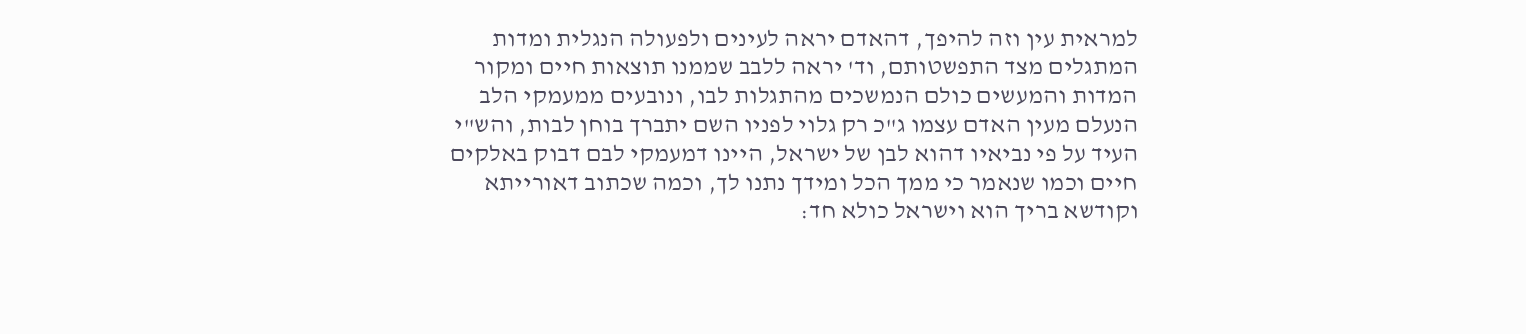למראית עין וזה להיפך, דהאדם יראה לעינים ולפעולה הנגלית ומדות המתגלים מצד התפשטותם, וד' יראה ללבב שממנו תוצאות חיים ומקור המדות והמעשים כולם הנמשכים מהתגלות לבו, ונובעים ממעמקי הלב הנעלם מעין האדם עצמו ג"כ רק גלוי לפניו השם יתברך בוחן לבות, והש"י העיד על פי נביאיו דהוא לבן של ישראל, היינו דמעמקי לבם דבוק באלקים חיים וכמו שנאמר כי ממך הכל ומידך נתנו לך, וכמה שכתוב דאורייתא וקודשא בריך הוא וישראל כולא חד: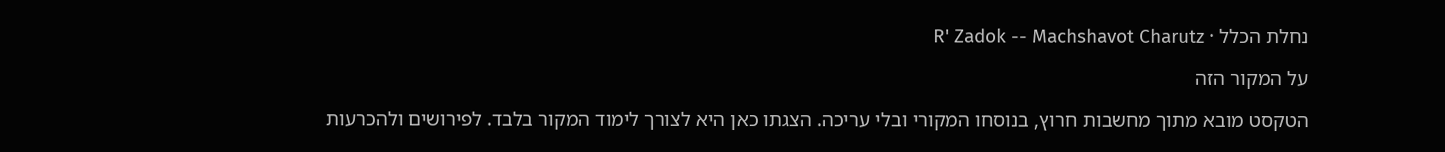נחלת הכלל · R' Zadok -- Machshavot Charutz

על המקור הזה

הטקסט מובא מתוך מחשבות חרוץ, בנוסחו המקורי ובלי עריכה. הצגתו כאן היא לצורך לימוד המקור בלבד. לפירושים ולהכרעות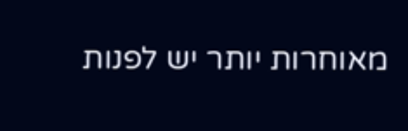מאוחרות יותר יש לפנות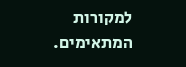למקורות המתאימים.